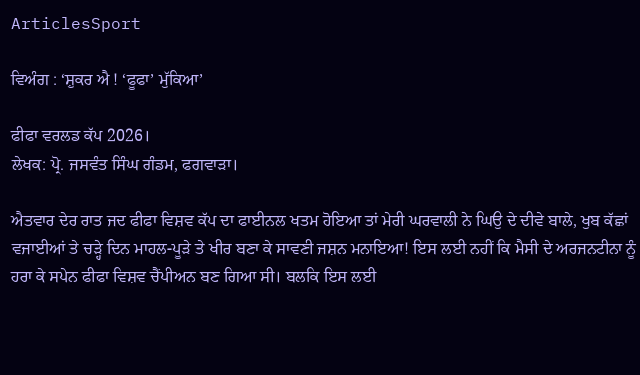ArticlesSport

ਵਿਅੰਗ : ‘ਸ਼ੁਕਰ ਐ ! ‘ਫੂਫਾ’ ਮੁੱਕਿਆ’

ਫੀਫਾ ਵਰਲਡ ਕੱਪ 2026।
ਲੇਖਕ: ਪ੍ਰੋ. ਜਸਵੰਤ ਸਿੰਘ ਗੰਡਮ, ਫਗਵਾੜਾ।

ਐਤਵਾਰ ਦੇਰ ਰਾਤ ਜਦ ਫੀਫਾ ਵਿਸ਼ਵ ਕੱਪ ਦਾ ਫਾਈਨਲ ਖਤਮ ਹੋਇਆ ਤਾਂ ਮੇਰੀ ਘਰਵਾਲੀ ਨੇ ਘਿਉ ਦੇ ਦੀਵੇ ਬਾਲੇ, ਖੁਬ ਕੱਛਾਂ ਵਜਾਈਆਂ ਤੇ ਚੜ੍ਹੇ ਦਿਨ ਮਾਹਲ-ਪੂੜੇ ਤੇ ਖੀਰ ਬਣਾ ਕੇ ਸਾਵਣੀ ਜਸ਼ਨ ਮਨਾਇਆ! ਇਸ ਲਈ ਨਹੀਂ ਕਿ ਮੈਸੀ ਦੇ ਅਰਜਨਟੀਨਾ ਨੂੰ ਹਰਾ ਕੇ ਸਪੇਨ ਫੀਫਾ ਵਿਸ਼ਵ ਚੈਂਪੀਅਨ ਬਣ ਗਿਆ ਸੀ। ਬਲਕਿ ਇਸ ਲਈ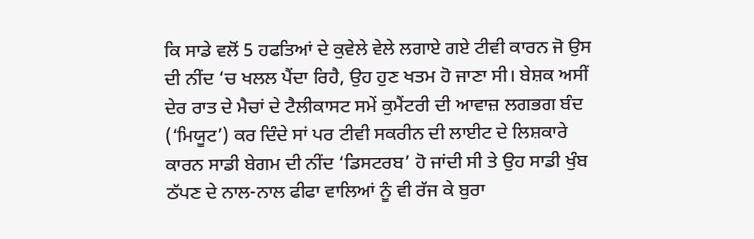ਕਿ ਸਾਡੇ ਵਲੋਂ 5 ਹਫਤਿਆਂ ਦੇ ਕੁਵੇਲੇ ਵੇਲੇ ਲਗਾਏ ਗਏ ਟੀਵੀ ਕਾਰਨ ਜੋ ਉਸ ਦੀ ਨੀਂਦ ‘ਚ ਖਲਲ ਪੈਂਦਾ ਰਿਹੈ, ਉਹ ਹੁਣ ਖਤਮ ਹੋ ਜਾਣਾ ਸੀ। ਬੇਸ਼ਕ ਅਸੀਂ ਦੇਰ ਰਾਤ ਦੇ ਮੈਚਾਂ ਦੇ ਟੈਲੀਕਾਸਟ ਸਮੇਂ ਕੁਮੈਂਟਰੀ ਦੀ ਆਵਾਜ਼ ਲਗਭਗ ਬੰਦ (‘ਮਿਯੂਟ’) ਕਰ ਦਿੰਦੇ ਸਾਂ ਪਰ ਟੀਵੀ ਸਕਰੀਨ ਦੀ ਲਾਈਟ ਦੇ ਲਿਸ਼ਕਾਰੇ ਕਾਰਨ ਸਾਡੀ ਬੇਗਮ ਦੀ ਨੀਂਦ ‘ਡਿਸਟਰਬ’ ਹੋ ਜਾਂਦੀ ਸੀ ਤੇ ਉਹ ਸਾਡੀ ਖੁੰਬ ਠੱਪਣ ਦੇ ਨਾਲ-ਨਾਲ ਫੀਫਾ ਵਾਲਿਆਂ ਨੂੰ ਵੀ ਰੱਜ ਕੇ ਬੁਰਾ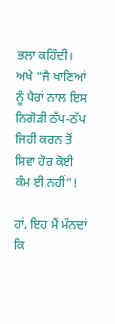ਭਲਾ ਕਹਿੰਦੀ। ਅਖੇ “ਜੈ ਖਾਣਿਆਂ ਨੂੰ ਪੈਰਾਂ ਨਾਲ ਇਸ ਨਿਗੋੜੀ ਠੱਪ-ਠੱਪ ਜਿਹੀ ਕਰਨ ਤੋਂ ਸਿਵਾ ਹੋਰ ਕੋਈ ਕੰਮ ਈ ਨਹੀਂ”!

ਹਾਂ, ਇਹ ਮੈਂ ਮੰਨਦਾਂ ਕਿ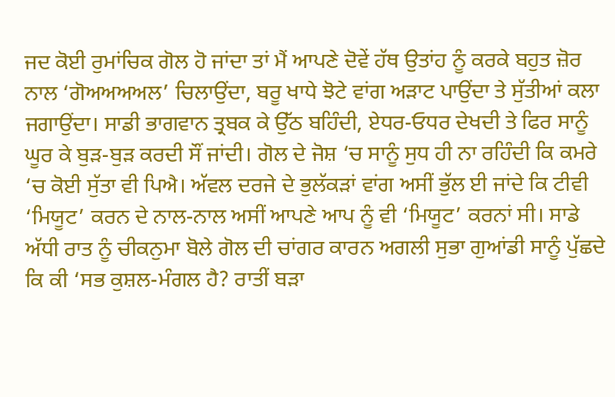ਜਦ ਕੋਈ ਰੁਮਾਂਚਿਕ ਗੋਲ ਹੋ ਜਾਂਦਾ ਤਾਂ ਮੈਂ ਆਪਣੇ ਦੋਵੇਂ ਹੱਥ ਉਤਾਂਹ ਨੂੰ ਕਰਕੇ ਬਹੁਤ ਜ਼ੋਰ ਨਾਲ ‘ਗੋਅਅਅਅਲ’ ਚਿਲਾਉਂਦਾ, ਬਰੂ ਖਾਧੇ ਝੋਟੇ ਵਾਂਗ ਅੜਾਟ ਪਾਉਂਦਾ ਤੇ ਸੁੱਤੀਆਂ ਕਲਾ ਜਗਾਉਂਦਾ। ਸਾਡੀ ਭਾਗਵਾਨ ਤ੍ਰਬਕ ਕੇ ਉੱਠ ਬਹਿੰਦੀ, ਏਧਰ-ਓਧਰ ਦੇਖਦੀ ਤੇ ਫਿਰ ਸਾਨੂੰ ਘੂਰ ਕੇ ਬੁੜ-ਬੁੜ ਕਰਦੀ ਸੌਂ ਜਾਂਦੀ। ਗੋਲ ਦੇ ਜੋਸ਼ ‘ਚ ਸਾਨੂੰ ਸੁਧ ਹੀ ਨਾ ਰਹਿੰਦੀ ਕਿ ਕਮਰੇ ‘ਚ ਕੋਈ ਸੁੱਤਾ ਵੀ ਪਿਐ। ਅੱਵਲ ਦਰਜੇ ਦੇ ਭੁਲੱਕੜਾਂ ਵਾਂਗ ਅਸੀਂ ਭੁੱਲ ਈ ਜਾਂਦੇ ਕਿ ਟੀਵੀ ‘ਮਿਯੂਟ’ ਕਰਨ ਦੇ ਨਾਲ-ਨਾਲ ਅਸੀਂ ਆਪਣੇ ਆਪ ਨੂੰ ਵੀ ‘ਮਿਯੂਟ’ ਕਰਨਾਂ ਸੀ। ਸਾਡੇ ਅੱਧੀ ਰਾਤ ਨੂੰ ਚੀਕਨੁਮਾ ਬੋਲੇ ਗੋਲ ਦੀ ਚਾਂਗਰ ਕਾਰਨ ਅਗਲੀ ਸੁਭਾ ਗੁਆਂਡੀ ਸਾਨੂੰ ਪੁੱਛਦੇ ਕਿ ਕੀ ‘ਸਭ ਕੁਸ਼ਲ-ਮੰਗਲ ਹੈ? ਰਾਤੀਂ ਬੜਾ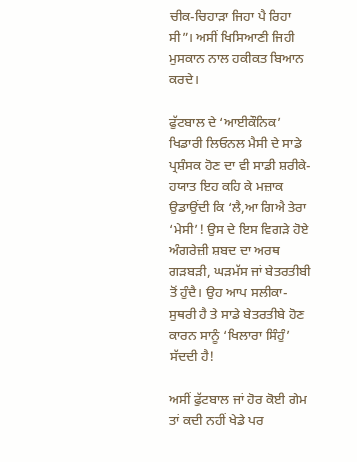ਚੀਕ-ਚਿਹਾੜਾ ਜਿਹਾ ਪੈ ਰਿਹਾ ਸੀ”। ਅਸੀਂ ਖਿਸਿਆਣੀ ਜਿਹੀ ਮੁਸਕਾਨ ਨਾਲ ਹਕੀਕਤ ਬਿਆਨ ਕਰਦੇ।

ਫੁੱਟਬਾਲ ਦੇ ‘ਆਈਕੌਨਿਕ’ ਖਿਡਾਰੀ ਲਿਓਨਲ ਮੈਸੀ ਦੇ ਸਾਡੇ ਪ੍ਰਸ਼ੰਸਕ ਹੋਣ ਦਾ ਵੀ ਸਾਡੀ ਸ਼ਰੀਕੇ-ਹਯਾਤ ਇਹ ਕਹਿ ਕੇ ਮਜ਼ਾਕ ਉਡਾਉਂਦੀ ਕਿ ‘ਲੈ,ਆ ਗਿਐ ਤੇਰਾ ‘ਮੇਸੀ’! ਉਸ ਦੇ ਇਸ ਵਿਗੜੇ ਹੋਏ ਅੰਗਰੇਜ਼ੀ ਸ਼ਬਦ ਦਾ ਅਰਥ ਗੜਬੜੀ, ਘੜਮੱਸ ਜਾਂ ਬੇਤਰਤੀਬੀ ਤੋਂ ਹੁੰਦੈ। ਉਹ ਆਪ ਸਲੀਕਾ-ਸੁਥਰੀ ਹੈ ਤੇ ਸਾਡੇ ਬੇਤਰਤੀਬੇ ਹੋਣ ਕਾਰਨ ਸਾਨੂੰ ‘ਖਿਲਾਰਾ ਸਿੰਹੁੰ’ ਸੱਦਦੀ ਹੈ!

ਅਸੀਂ ਫੁੱਟਬਾਲ ਜਾਂ ਹੋਰ ਕੋਈ ਗੇਮ ਤਾਂ ਕਦੀ ਨਹੀਂ ਖੇਡੇ ਪਰ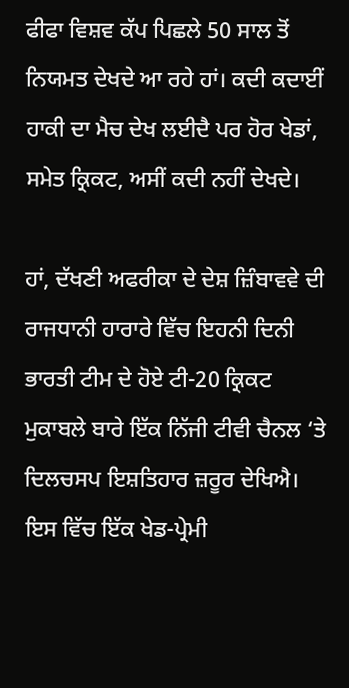ਫੀਫਾ ਵਿਸ਼ਵ ਕੱਪ ਪਿਛਲੇ 50 ਸਾਲ ਤੋਂ ਨਿਯਮਤ ਦੇਖਦੇ ਆ ਰਹੇ ਹਾਂ। ਕਦੀ ਕਦਾਈਂ ਹਾਕੀ ਦਾ ਮੈਚ ਦੇਖ ਲਈਦੈ ਪਰ ਹੋਰ ਖੇਡਾਂ, ਸਮੇਤ ਕ੍ਰਿਕਟ, ਅਸੀਂ ਕਦੀ ਨਹੀਂ ਦੇਖਦੇ।

ਹਾਂ, ਦੱਖਣੀ ਅਫਰੀਕਾ ਦੇ ਦੇਸ਼ ਜ਼ਿੰਬਾਵਵੇ ਦੀ ਰਾਜਧਾਨੀ ਹਾਰਾਰੇ ਵਿੱਚ ਇਹਨੀ ਦਿਨੀ ਭਾਰਤੀ ਟੀਮ ਦੇ ਹੋਏ ਟੀ-20 ਕ੍ਰਿਕਟ ਮੁਕਾਬਲੇ ਬਾਰੇ ਇੱਕ ਨਿੱਜੀ ਟੀਵੀ ਚੈਨਲ ‘ਤੇ ਦਿਲਚਸਪ ਇਸ਼ਤਿਹਾਰ ਜ਼ਰੂਰ ਦੇਖਿਐ। ਇਸ ਵਿੱਚ ਇੱਕ ਖੇਡ-ਪ੍ਰੇਮੀ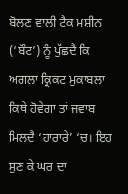ਬੋਲਣ ਵਾਲੀ ਟੈਕ ਮਸ਼ੀਨ (‘ਬੌਟ’) ਨੂੰ ਪੁੱਛਦੈ ਕਿ ਅਗਲਾ ਕ੍ਰਿਕਟ ਮੁਕਾਬਲਾ ਕਿਥੇ ਹੋਵੇਗਾ ਤਾਂ ਜਵਾਬ ਮਿਲਦੈ ‘ਹਾਰਾਰੇ’ ‘ਚ। ਇਹ ਸੁਣ ਕੇ ਘਰ ਦਾ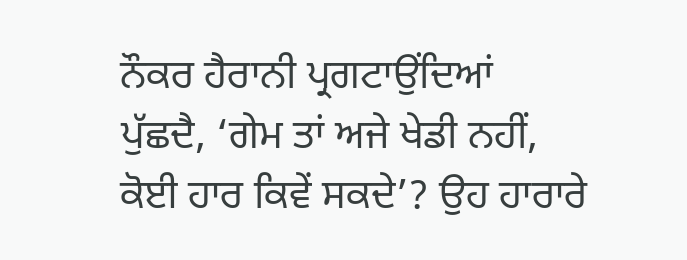ਨੌਕਰ ਹੈਰਾਨੀ ਪ੍ਰਗਟਾਉਂਦਿਆਂ ਪੁੱਛਦੈ, ‘ਗੇਮ ਤਾਂ ਅਜੇ ਖੇਡੀ ਨਹੀਂ, ਕੋਈ ਹਾਰ ਕਿਵੇਂ ਸਕਦੇ’? ਉਹ ਹਾਰਾਰੇ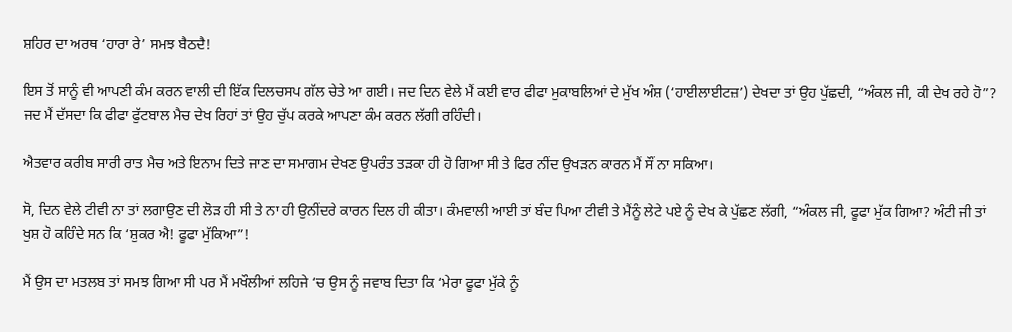ਸ਼ਹਿਰ ਦਾ ਅਰਥ ‘ਹਾਰਾ ਰੇ’ ਸਮਝ ਬੈਠਦੈ!

ਇਸ ਤੋਂ ਸਾਨੂੰ ਵੀ ਆਪਣੀ ਕੰਮ ਕਰਨ ਵਾਲੀ ਦੀ ਇੱਕ ਦਿਲਚਸਪ ਗੱਲ ਚੇਤੇ ਆ ਗਈ। ਜਦ ਦਿਨ ਵੇਲੇ ਮੈਂ ਕਈ ਵਾਰ ਫੀਫਾ ਮੁਕਾਬਲਿਆਂ ਦੇ ਮੁੱਖ ਅੰਸ਼ (‘ਹਾਈਲਾਈਟਜ਼’) ਦੇਖਦਾ ਤਾਂ ਉਹ ਪੁੱਛਦੀ, “ਅੰਕਲ ਜੀ, ਕੀ ਦੇਖ ਰਹੇ ਹੋ”? ਜਦ ਮੈਂ ਦੱਸਦਾ ਕਿ ਫੀਫਾ ਫੁੱਟਬਾਲ ਮੈਚ ਦੇਖ ਰਿਹਾਂ ਤਾਂ ਉਹ ਚੁੱਪ ਕਰਕੇ ਆਪਣਾ ਕੰਮ ਕਰਨ ਲੱਗੀ ਰਹਿੰਦੀ।

ਐਤਵਾਰ ਕਰੀਬ ਸਾਰੀ ਰਾਤ ਮੈਚ ਅਤੇ ਇਨਾਮ ਦਿਤੇ ਜਾਣ ਦਾ ਸਮਾਗਮ ਦੇਖਣ ਉਪਰੰਤ ਤੜਕਾ ਹੀ ਹੋ ਗਿਆ ਸੀ ਤੇ ਫਿਰ ਨੀਂਦ ਉਖੜਨ ਕਾਰਨ ਮੈਂ ਸੌਂ ਨਾ ਸਕਿਆ।

ਸੋ, ਦਿਨ ਵੇਲੇ ਟੀਵੀ ਨਾ ਤਾਂ ਲਗਾਉਣ ਦੀ ਲੋੜ ਹੀ ਸੀ ਤੇ ਨਾ ਹੀ ਉਨੀਂਦਰੇ ਕਾਰਨ ਦਿਲ ਹੀ ਕੀਤਾ। ਕੰਮਵਾਲੀ ਆਈ ਤਾਂ ਬੰਦ ਪਿਆ ਟੀਵੀ ਤੇ ਮੈਂਨੂੰ ਲੇਟੇ ਪਏ ਨੂੰ ਦੇਖ ਕੇ ਪੁੱਛਣ ਲੱਗੀ, “ਅੰਕਲ ਜੀ, ਫੂਫਾ ਮੁੱਕ ਗਿਆ? ਅੰਟੀ ਜੀ ਤਾਂ ਖੁਸ਼ ਹੋ ਕਹਿੰਦੇ ਸਨ ਕਿ ‘ਸ਼ੁਕਰ ਐ! ਫੂਫਾ ਮੁੱਕਿਆ”!

ਮੈਂ ਉਸ ਦਾ ਮਤਲਬ ਤਾਂ ਸਮਝ ਗਿਆ ਸੀ ਪਰ ਮੈਂ ਮਖੌਲੀਆਂ ਲਹਿਜੇ ‘ਚ ਉਸ ਨੂੰ ਜਵਾਬ ਦਿਤਾ ਕਿ ‘ਮੇਰਾ ਫੂਫਾ ਮੁੱਕੇ ਨੂੰ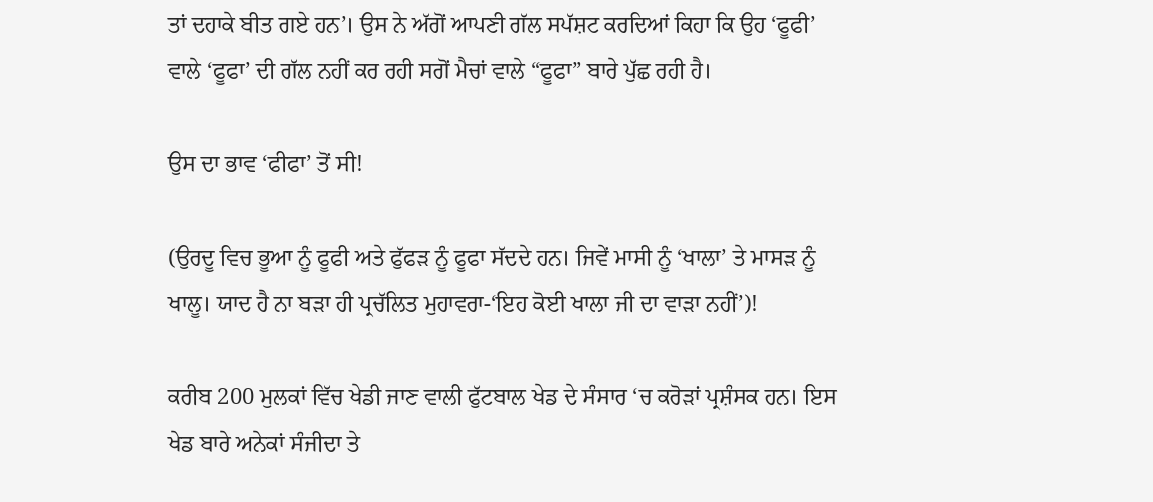ਤਾਂ ਦਹਾਕੇ ਬੀਤ ਗਏ ਹਨ’। ਉਸ ਨੇ ਅੱਗੋਂ ਆਪਣੀ ਗੱਲ ਸਪੱਸ਼ਟ ਕਰਦਿਆਂ ਕਿਹਾ ਕਿ ਉਹ ‘ਫੂਫੀ’ ਵਾਲੇ ‘ਫੂਫਾ’ ਦੀ ਗੱਲ ਨਹੀਂ ਕਰ ਰਹੀ ਸਗੋਂ ਮੈਚਾਂ ਵਾਲੇ “ਫੂਫਾ” ਬਾਰੇ ਪੁੱਛ ਰਹੀ ਹੈ।

ਉਸ ਦਾ ਭਾਵ ‘ਫੀਫਾ’ ਤੋਂ ਸੀ!

(ਉਰਦੂ ਵਿਚ ਭੂਆ ਨੂੰ ਫੂਫੀ ਅਤੇ ਫੁੱਫੜ ਨੂੰ ਫੂਫਾ ਸੱਦਦੇ ਹਨ। ਜਿਵੇਂ ਮਾਸੀ ਨੂੰ ‘ਖਾਲਾ’ ਤੇ ਮਾਸੜ ਨੂੰ ਖਾਲੂ। ਯਾਦ ਹੈ ਨਾ ਬੜਾ ਹੀ ਪ੍ਰਚੱਲਿਤ ਮੁਹਾਵਰਾ-‘ਇਹ ਕੋਈ ਖਾਲਾ ਜੀ ਦਾ ਵਾੜਾ ਨਹੀਂ’)!

ਕਰੀਬ 200 ਮੁਲਕਾਂ ਵਿੱਚ ਖੇਡੀ ਜਾਣ ਵਾਲੀ ਫੁੱਟਬਾਲ ਖੇਡ ਦੇ ਸੰਸਾਰ ‘ਚ ਕਰੋੜਾਂ ਪ੍ਰਸ਼ੰਸਕ ਹਨ। ਇਸ ਖੇਡ ਬਾਰੇ ਅਨੇਕਾਂ ਸੰਜੀਦਾ ਤੇ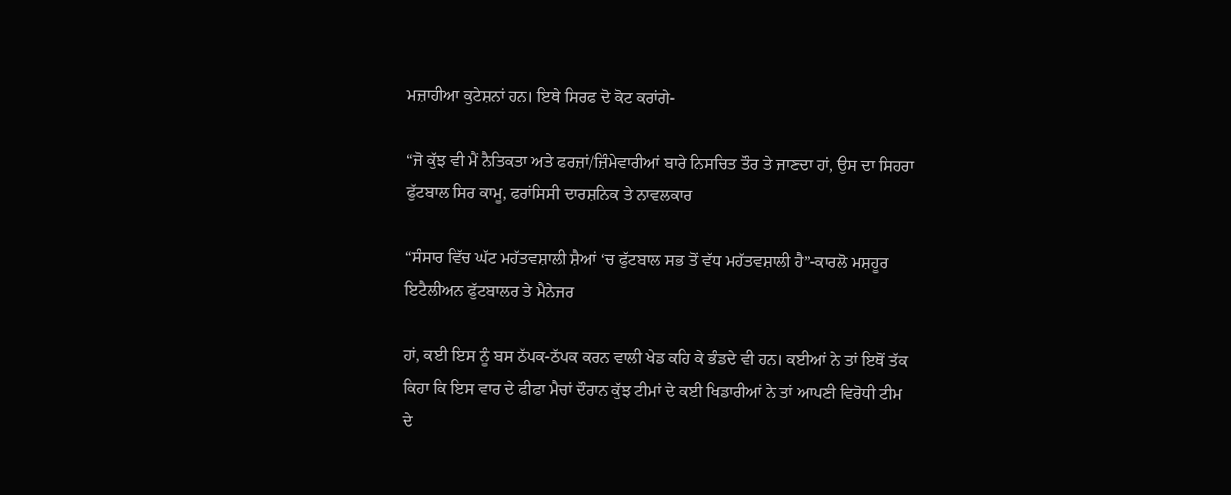ਮਜ਼ਾਹੀਆ ਕੁਟੇਸ਼ਨਾਂ ਹਨ। ਇਥੇ ਸਿਰਫ ਦੋ ਕੋਟ ਕਰਾਂਗੇ-

“ਜੋ ਕੁੱਝ ਵੀ ਮੈਂ ਨੈਤਿਕਤਾ ਅਤੇ ਫਰਜ਼ਾਂ/ਜ਼ਿੰਮੇਵਾਰੀਆਂ ਬਾਰੇ ਨਿਸਚਿਤ ਤੌਰ ਤੇ ਜਾਣਦਾ ਹਾਂ, ਉਸ ਦਾ ਸਿਹਰਾ ਫੁੱਟਬਾਲ ਸਿਰ ਕਾਮੂ, ਫਰਾਂਸਿਸੀ ਦਾਰਸ਼ਨਿਕ ਤੇ ਨਾਵਲਕਾਰ

“ਸੰਸਾਰ ਵਿੱਚ ਘੱਟ ਮਹੱਤਵਸ਼ਾਲੀ ਸ਼ੈਆਂ ‘ਚ ਫੁੱਟਬਾਲ ਸਭ ਤੋਂ ਵੱਧ ਮਹੱਤਵਸ਼ਾਲੀ ਹੈ”-ਕਾਰਲੋ ਮਸ਼ਹੂਰ ਇਟੈਲੀਅਨ ਫੁੱਟਬਾਲਰ ਤੇ ਮੈਨੇਜਰ

ਹਾਂ, ਕਈ ਇਸ ਨੂੰ ਬਸ ਠੱਪਕ-ਠੱਪਕ ਕਰਨ ਵਾਲੀ ਖੇਡ ਕਹਿ ਕੇ ਭੰਡਦੇ ਵੀ ਹਨ। ਕਈਆਂ ਨੇ ਤਾਂ ਇਥੋਂ ਤੱਕ ਕਿਹਾ ਕਿ ਇਸ ਵਾਰ ਦੇ ਫੀਫਾ ਮੈਚਾਂ ਦੌਰਾਨ ਕੁੱਝ ਟੀਮਾਂ ਦੇ ਕਈ ਖਿਡਾਰੀਆਂ ਨੇ ਤਾਂ ਆਪਣੀ ਵਿਰੋਧੀ ਟੀਮ ਦੇ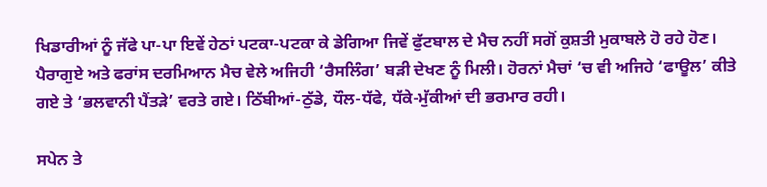ਖਿਡਾਰੀਆਂ ਨੂੰ ਜੱਫੇ ਪਾ-ਪਾ ਇਵੇਂ ਹੇਠਾਂ ਪਟਕਾ-ਪਟਕਾ ਕੇ ਡੇਗਿਆ ਜਿਵੇਂ ਫੁੱਟਬਾਲ ਦੇ ਮੈਚ ਨਹੀਂ ਸਗੋਂ ਕੁਸ਼ਤੀ ਮੁਕਾਬਲੇ ਹੋ ਰਹੇ ਹੋਣ। ਪੈਰਾਗੁਏ ਅਤੇ ਫਰਾਂਸ ਦਰਮਿਆਨ ਮੈਚ ਵੇਲੇ ਅਜਿਹੀ ‘ਰੈਸਲਿੰਗ’ ਬੜੀ ਦੇਖਣ ਨੂੰ ਮਿਲੀ। ਹੋਰਨਾਂ ਮੈਚਾਂ ‘ਚ ਵੀ ਅਜਿਹੇ ‘ਫਾਊਲ’ ਕੀਤੇ ਗਏ ਤੇ ‘ਭਲਵਾਨੀ ਪੈਂਤੜੇ’ ਵਰਤੇ ਗਏ। ਠਿੱਬੀਆਂ-ਠੁੱਡੇ, ਧੌਲ-ਧੱਫੇ, ਧੱਕੇ-ਮੁੱਕੀਆਂ ਦੀ ਭਰਮਾਰ ਰਹੀ।

ਸਪੇਨ ਤੇ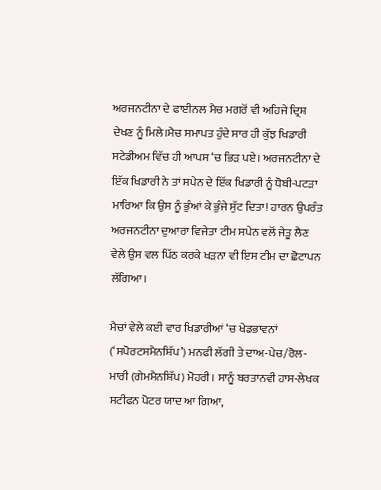ਅਰਜਨਟੀਨਾ ਦੇ ਫਾਈਨਲ ਮੈਚ ਮਗਰੋਂ ਵੀ ਅਹਿਜੇ ਦ੍ਰਿਸ਼ ਦੇਖਣ ਨੂੰ ਮਿਲੇ।ਮੈਚ ਸਮਾਪਤ ਹੁੰਦੇ ਸਾਰ ਹੀ ਕੁੱਝ ਖਿਡਾਰੀ ਸਟੇਡੀਅਮ ਵਿੱਚ ਹੀ ਆਪਸ ‘ਚ ਭਿੜ ਪਏ। ਅਰਜਨਟੀਨਾ ਦੇ ਇੱਕ ਖਿਡਾਰੀ ਨੇ ਤਾਂ ਸਪੇਨ ਦੇ ਇੱਕ ਖਿਡਾਰੀ ਨੂੰ ਧੋਬੀ-ਪਟੜਾ ਮਾਰਿਆ ਕਿ ਉਸ ਨੂੰ ਭੁੰਆਂ ਕੇ ਭੁੰਜੇ ਸੁੱਟ ਦਿਤਾ! ਹਾਰਨ ਉਪਰੰਤ ਅਰਜਨਟੀਨਾ ਦੁਆਰਾ ਵਿਜੇਤਾ ਟੀਮ ਸਪੇਨ ਵਲੋਂ ਜੇਤੂ ਲੈਣ ਵੇਲੇ ਉਸ ਵਲ ਪਿੱਠ ਕਰਕੇ ਖੜਨਾ ਵੀ ਇਸ ਟੀਮ ਦਾ ਛੋਟਾਪਨ ਲੱਗਿਆ।

ਮੈਚਾਂ ਵੇਲੇ ਕਈ ਵਾਰ ਖਿਡਾਰੀਆਂ ‘ਚ ਖੇਡਭਾਵਨਾਂ (‘ਸਪੋਰਟਸਮੈਨਸ਼ਿੱਪ’) ਮਨਫੀ ਲੱਗੀ ਤੇ ਦਾਅ-ਪੇਚ/ਰੋਲ-ਮਾਰੀ (ਗੇਮਮੈਨਸ਼ਿੱਪ) ਮੋਹਰੀ। ਸਾਨੂੰ ਬਰਤਾਨਵੀ ਹਾਸ-ਲੇਖਕ ਸਟੀਫਨ ਪੋਟਰ ਯਾਦ ਆ ਗਿਆ,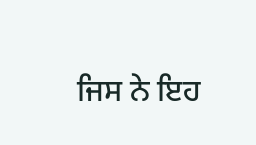ਜਿਸ ਨੇ ਇਹ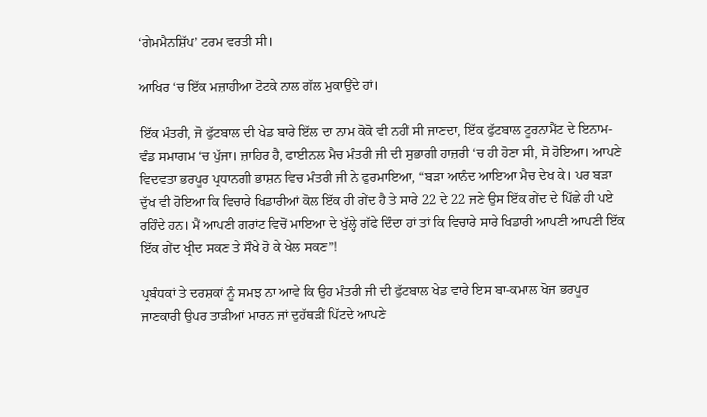‘ਗੇਮਮੈਨਸ਼ਿੱਪ’ ਟਰਮ ਵਰਤੀ ਸੀ।

ਆਖਿਰ ‘ਚ ਇੱਕ ਮਜ਼ਾਹੀਆ ਟੋਟਕੇ ਨਾਲ ਗੱਲ ਮੁਕਾਉਂਦੇ ਹਾਂ।

ਇੱਕ ਮੰਤਰੀ, ਜੋ ਫੁੱਟਬਾਲ ਦੀ ਖੇਡ ਬਾਰੇ ਇੱਲ ਦਾ ਨਾਮ ਕੋਕੋ ਵੀ ਨਹੀਂ ਸੀ ਜਾਣਦਾ, ਇੱਕ ਫੁੱਟਬਾਲ ਟੂਰਨਾਮੈਂਟ ਦੇ ਇਨਾਮ-ਵੰਡ ਸਮਾਗਮ ‘ਚ ਪੁੱਜਾ। ਜ਼ਾਹਿਰ ਹੈ, ਫਾਈਨਲ ਮੈਚ ਮੰਤਰੀ ਜੀ ਦੀ ਸੁਭਾਗੀ ਹਾਜ਼ਰੀ ‘ਚ ਹੀ ਹੋਣਾ ਸੀ, ਸੋ ਹੋਇਆ। ਆਪਣੇ ਵਿਦਵਤਾ ਭਰਪੂਰ ਪ੍ਰਧਾਨਗੀ ਭਾਸ਼ਨ ਵਿਚ ਮੰਤਰੀ ਜੀ ਨੇ ਫੁਰਮਾਇਆ, “ਬੜਾ ਆਨੰਦ ਆਇਆ ਮੈਚ ਦੇਖ ਕੇ। ਪਰ ਬੜਾ ਦੁੱਖ ਵੀ ਹੋਇਆ ਕਿ ਵਿਚਾਰੇ ਖਿਡਾਰੀਆਂ ਕੋਲ ਇੱਕ ਹੀ ਗੇਂਦ ਹੈ ਤੇ ਸਾਰੇ 22 ਦੇ 22 ਜਣੇ ਉਸ ਇੱਕ ਗੇਂਦ ਦੇ ਪਿੱਛੇ ਹੀ ਪਏ ਰਹਿੰਦੇ ਹਨ। ਮੈਂ ਆਪਣੀ ਗਰਾਂਟ ਵਿਚੋਂ ਮਾਇਆ ਦੇ ਖੁੱਲ੍ਹੇ ਗੱਫੇ ਦਿੰਦਾ ਹਾਂ ਤਾਂ ਕਿ ਵਿਚਾਰੇ ਸਾਰੇ ਖਿਡਾਰੀ ਆਪਣੀ ਆਪਣੀ ਇੱਕ ਇੱਕ ਗੇਂਦ ਖ੍ਰੀਦ ਸਕਣ ਤੇ ਸੌਖੇ ਹੋ ਕੇ ਖੇਲ ਸਕਣ”!

ਪ੍ਰਬੰਧਕਾਂ ਤੇ ਦਰਸ਼ਕਾਂ ਨੂੰ ਸਮਝ ਨਾ ਆਵੇ ਕਿ ਉਹ ਮੰਤਰੀ ਜੀ ਦੀ ਫੁੱਟਬਾਲ ਖੇਡ ਵਾਰੇ ਇਸ ਬਾ-ਕਮਾਲ ਖੋਜ ਭਰਪੂਰ ਜਾਣਕਾਰੀ ਉਪਰ ਤਾੜੀਆਂ ਮਾਰਨ ਜਾਂ ਦੁਹੱਥੜੀਂ ਪਿੱਟਦੇ ਆਪਣੇ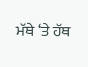ਮੱਥੇ ‘ਤੇ ਹੱਥ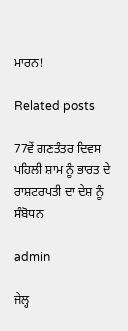ਮਾਰਨ!

Related posts

77ਵੇਂ ਗਣਤੰਤਰ ਦਿਵਸ ਪਹਿਲੀ ਸ਼ਾਮ ਨੂੰ ਭਾਰਤ ਦੇ ਰਾਸ਼ਟਰਪਤੀ ਦਾ ਦੇਸ਼ ਨੂੰ ਸੰਬੋਧਨ

admin

ਜੇਲ੍ਹ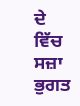ਦੇ ਵਿੱਚ ਸਜ਼ਾ ਭੁਗਤ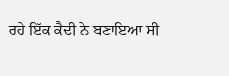ਰਹੇ ਇੱਕ ਕੈਦੀ ਨੇ ਬਣਾਇਆ ਸੀ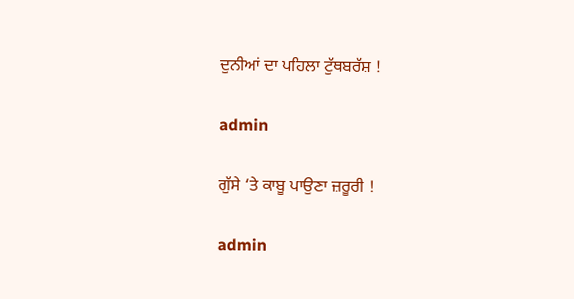ਦੁਨੀਆਂ ਦਾ ਪਹਿਲਾ ਟੁੱਥਬਰੱਸ਼ !

admin

ਗੁੱਸੇ ‘ਤੇ ਕਾਬੂ ਪਾਉਣਾ ਜ਼ਰੂਰੀ !

admin